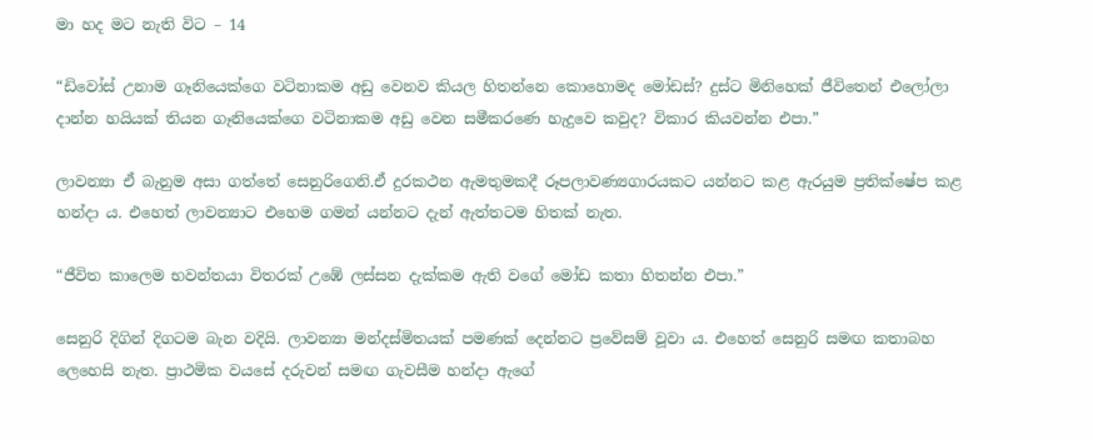මා හද මට නැති විට – 14

“ඩිවෝස් උනාම ගෑනියෙක්ගෙ වටිනාකම අඩු වෙනව කියල හිතන්නෙ කොහොමද මෝඩස්? දුස්ට මිනිහෙක් ජීවිතෙන් එලෝලා දාන්න හයියක් තියන ගෑනියෙක්ගෙ වටිනාකම අඩු වෙන සමීකරණෙ හැදුවෙ කවුද? විකාර කියවන්න එපා.”

ලාවන්‍යා ඒ බැනුම අසා ගත්තේ සෙනුරිගෙනි.ඒ දුරකථන ඇමතුමකදී රූපලාවණ්‍යගාරයකට යන්නට කළ ඇරයුම ප්‍රතික්ෂේප කළ හන්දා ය. එහෙත් ලාවන්‍යාට එහෙම ගමන් යන්නට දැන් ඇත්තටම හිතක් නැත.

“ජීවිත කාලෙම භවන්තයා විතරක් උඹේ ලස්සන දැක්කම ඇති වගේ මෝඩ කතා හිතන්න එපා.”

සෙනුරි දිගින් දිගටම බැන වදියි. ලාවන්‍යා මන්දස්මිතයක් පමණක් දෙන්නට ප්‍රවේසම් වූවා ය. එහෙත් සෙනුරි සමඟ කතාබහ ලෙහෙසි නැත. ප්‍රාථමික වයසේ දරුවන් සමඟ ගැවසීම හන්දා ඇගේ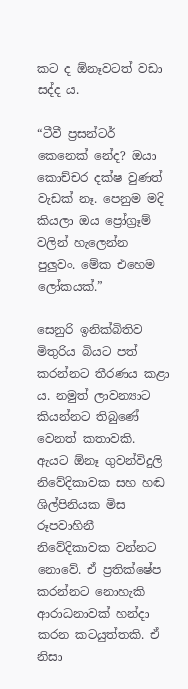කට ද ඕනෑවටත් වඩා සද්ද ය.

“ටීවී ප්‍රසන්ටර් කෙනෙක් නේද? ඔයා කොච්චර දක්ෂ වුණත් වැඩක් නෑ. පෙනුම මදි කියලා ඔය ප්‍රෝග්‍රෑම් වලින් හැලෙන්න පුලුවං. මේක එහෙම ලෝකයක්.”

සෙනුරි ඉනික්බිතිව මිතුරිය බියට පත් කරන්නට තීරණය කළා ය. නමුත් ලාවන්‍යාට කියන්නට තිබුණේ වෙනත් කතාවකි. ඇයට ඕනෑ ගුවන්විදුලි නිවේදිකාවක සහ හඬ ශිල්පිනියක මිස රූපවාහිනී නිවේදිකාවක වන්නට නොවේ. ඒ ප්‍රතික්ෂේප කරන්නට නොහැකි ආරාධනාවක් හන්දා කරන කටයුත්තකි. ඒ නිසා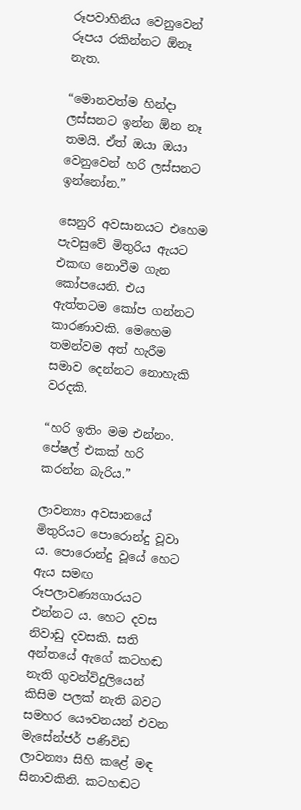රූපවාහිනිය වෙනුවෙන් රූපය රකින්නට ඕනෑ නැත.

“මොනවත්ම හින්දා ලස්සනට ඉන්න ඕන නෑ තමයි. ඒත් ඔයා ඔයා වෙනුවෙන් හරි ලස්සනට ඉන්නෝන.”

සෙනුරි අවසානයට එහෙම පැවසුවේ මිතුරිය ඇයට එකඟ නොවීම ගැන කෝපයෙනි. එය ඇත්තටම කෝප ගන්නට කාරණාවකි. මෙහෙම තමන්වම අත් හැරීම සමාව දෙන්නට නොහැකි වරදකි.

“හරි ඉතිං මම එන්නං. පේෂල් එකක් හරි කරන්න බැරිය.”

ලාවන්‍යා අවසානයේ මිතුරියට පොරොන්දු වූවා ය. පොරොන්දු වූයේ හෙට ඇය සමඟ රූපලාවණ්‍යගාරයට එන්නට ය. හෙට දවස නිවාඩු දවසකි. සති අන්තයේ ඇගේ කටහඬ නැති ගුවන්විදුලියෙන් කිසිම පලක් නැති බවට සමහර යෞවනයන් එවන මැසේන්ජර් පණිවිඩ ලාවන්‍යා සිහි කළේ මඳ සිනාවකිනි. කටහඬට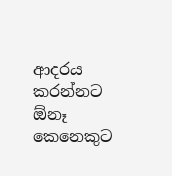ආදරය කරන්නට ඕනෑ කෙනෙකුට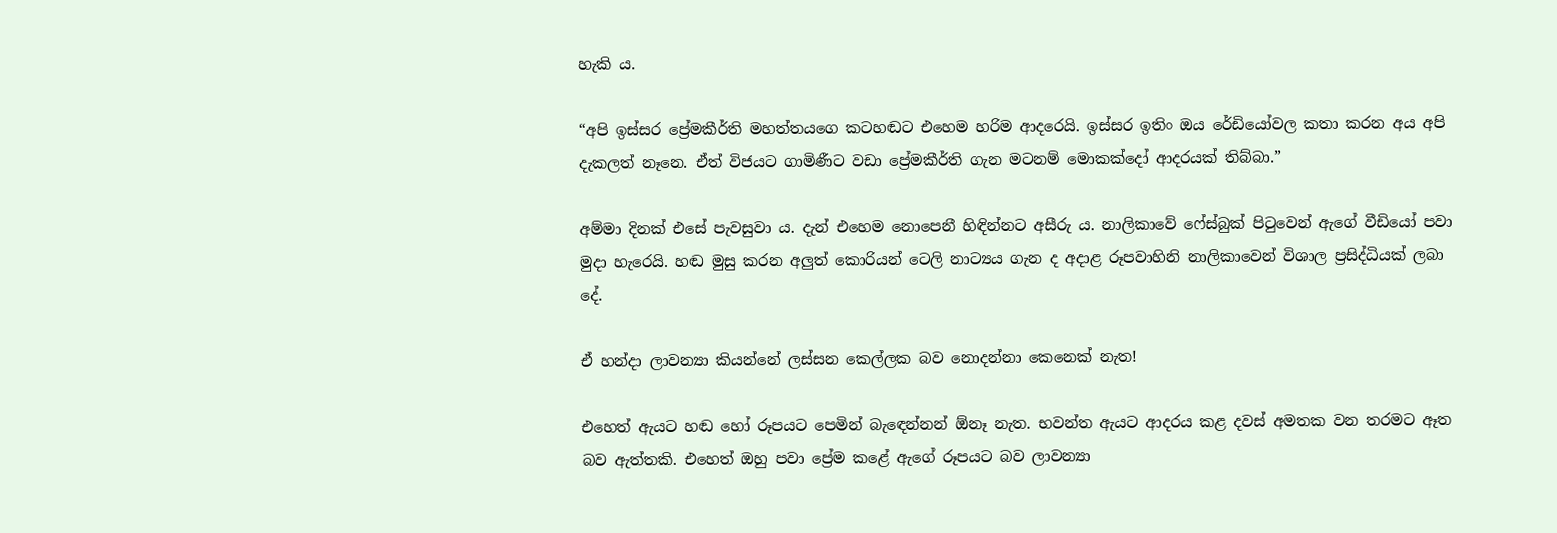හැකි ය.

“අපි ඉස්සර ප්‍රේමකීර්ති මහත්තයගෙ කටහඬට එහෙම හරිම ආදරෙයි. ඉස්සර ඉතිං ඔය රේඩියෝවල කතා කරන අය අපි දැකලත් නෑනෙ. ඒත් විජයට ගාමිණීට වඩා ප්‍රේමකීර්ති ගැන මටනම් මොකක්දෝ ආදරයක් තිබ්බා.”

අම්මා දිනක් එසේ පැවසුවා ය. දැන් එහෙම නොපෙනී හිඳින්නට අසීරු ය. නාලිකාවේ ෆේස්බුක් පිටුවෙන් ඇගේ වීඩියෝ පවා මුදා හැරෙයි. හඬ මුසු කරන අලුත් කොරියන් ටෙලි නාට්‍යය ගැන ද අදාළ රූපවාහිනි නාලිකාවෙන් විශාල ප්‍රසිද්ධියක් ලබා දේ.

ඒ හන්දා ලාවන්‍යා කියන්නේ ලස්සන කෙල්ලක බව නොදන්නා කෙනෙක් නැත!

එහෙත් ඇයට හඬ හෝ රූපයට පෙමින් බැඳෙන්නන් ඕනෑ නැත. භවන්ත ඇයට ආදරය කළ දවස් අමතක වන තරමට ඈත බව ඇත්තකි. එහෙත් ඔහු පවා ප්‍රේම කළේ ඇගේ රූපයට බව ලාවන්‍යා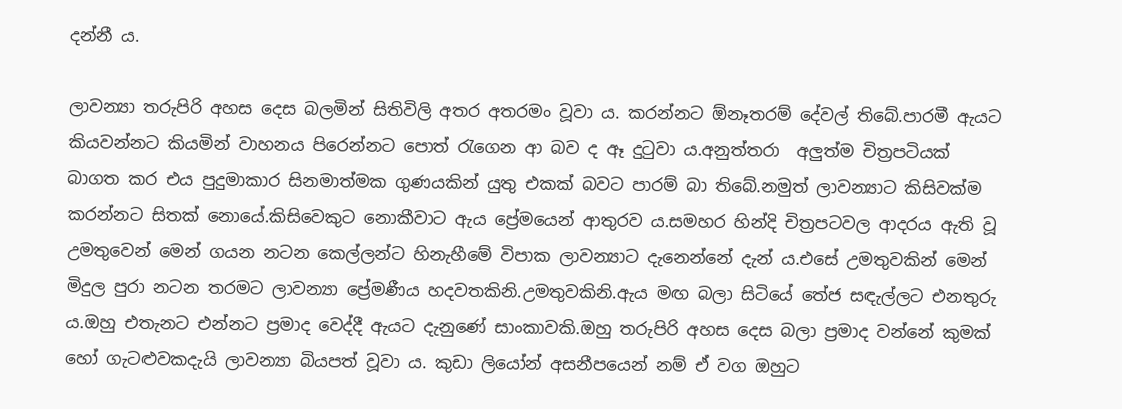දන්නී ය.

ලාවන්‍යා තරුපිරි අහස දෙස බලමින් සිතිවිලි අතර අතරමං වූවා ය. කරන්නට ඕනෑතරම් දේවල් තිබේ.පාරමී ඇයට කියවන්නට කියමින් වාහනය පිරෙන්නට පොත් රැගෙන ආ බව ද ඈ දුටුවා ය.අනුත්තරා  අලුත්ම චිත්‍රපටියක් බාගත කර එය පුදුමාකාර සිනමාත්මක ගුණයකින් යුතු එකක් බවට පාරම් බා තිබේ.නමුත් ලාවන්‍යාට කිසිවක්ම කරන්නට සිතක් නොයේ.කිසිවෙකුට නොකීවාට ඇය ප්‍රේමයෙන් ආතුරව ය.සමහර හින්දි චිත්‍රපටවල ආදරය ඇති වූ උමතුවෙන් මෙන් ගයන නටන කෙල්ලන්ට හිනැහීමේ විපාක ලාවන්‍යාට දැනෙන්නේ දැන් ය.එසේ උමතුවකින් මෙන් මිදුල පුරා නටන තරමට ලාවන්‍යා ප්‍රේමණීය හදවතකිනි.උමතුවකිනි.ඇය මඟ බලා සිටියේ තේජ සඳැල්ලට එනතුරු ය.ඔහු එතැනට එන්නට ප්‍රමාද වෙද්දී ඇයට දැනුණේ සාංකාවකි.ඔහු තරුපිරි අහස දෙස බලා ප්‍රමාද වන්නේ කුමක් හෝ ගැටළුවකදැයි ලාවන්‍යා බියපත් වූවා ය. කුඩා ලියෝන් අසනීපයෙන් නම් ඒ වග ඔහුට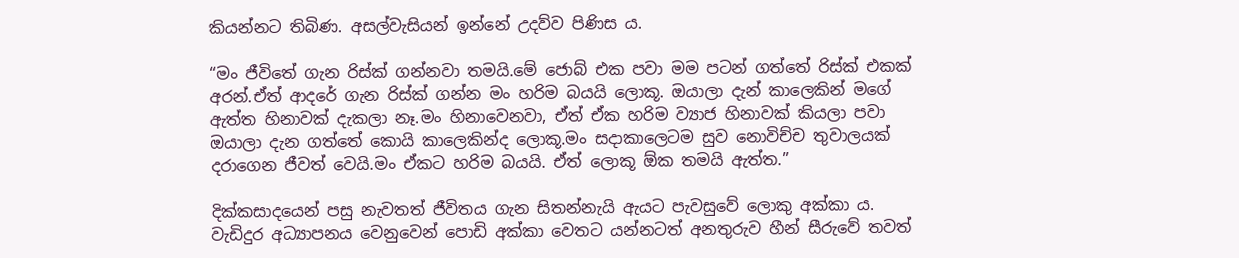කියන්නට තිබිණ. අසල්වැසියන් ඉන්නේ උදව්ව පිණිස ය.

“මං ජීවිතේ ගැන රිස්ක් ගන්නවා තමයි.මේ ජොබ් එක පවා මම පටන් ගත්තේ රිස්ක් එකක් අරන්.ඒත් ආදරේ ගැන රිස්ක් ගන්න මං හරිම බයයි ලොකූ. ඔයාලා දැන් කාලෙකින් මගේ ඇත්ත හිනාවක් දැකලා නෑ.මං හිනාවෙනවා, ඒත් ඒක හරිම ව්‍යාජ හිනාවක් කියලා පවා ඔයාලා දැන ගත්තේ කොයි කාලෙකින්ද ලොකූ.මං සදාකාලෙටම සුව නොවිච්ච තුවාලයක් දරාගෙන ජීවත් වෙයි.මං ඒකට හරිම බයයි. ඒත් ලොකූ ඕක තමයි ඇත්ත.”

දික්කසාදයෙන් පසු නැවතත් ජීවිතය ගැන සිතන්නැයි ඇයට පැවසුවේ ලොකු අක්කා ය. වැඩිදුර අධ්‍යාපනය වෙනුවෙන් පොඩි අක්කා වෙතට යන්නටත් අනතුරුව හීන් සීරුවේ තවත්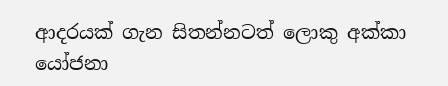ආදරයක් ගැන සිතන්නටත් ලොකු අක්කා යෝජනා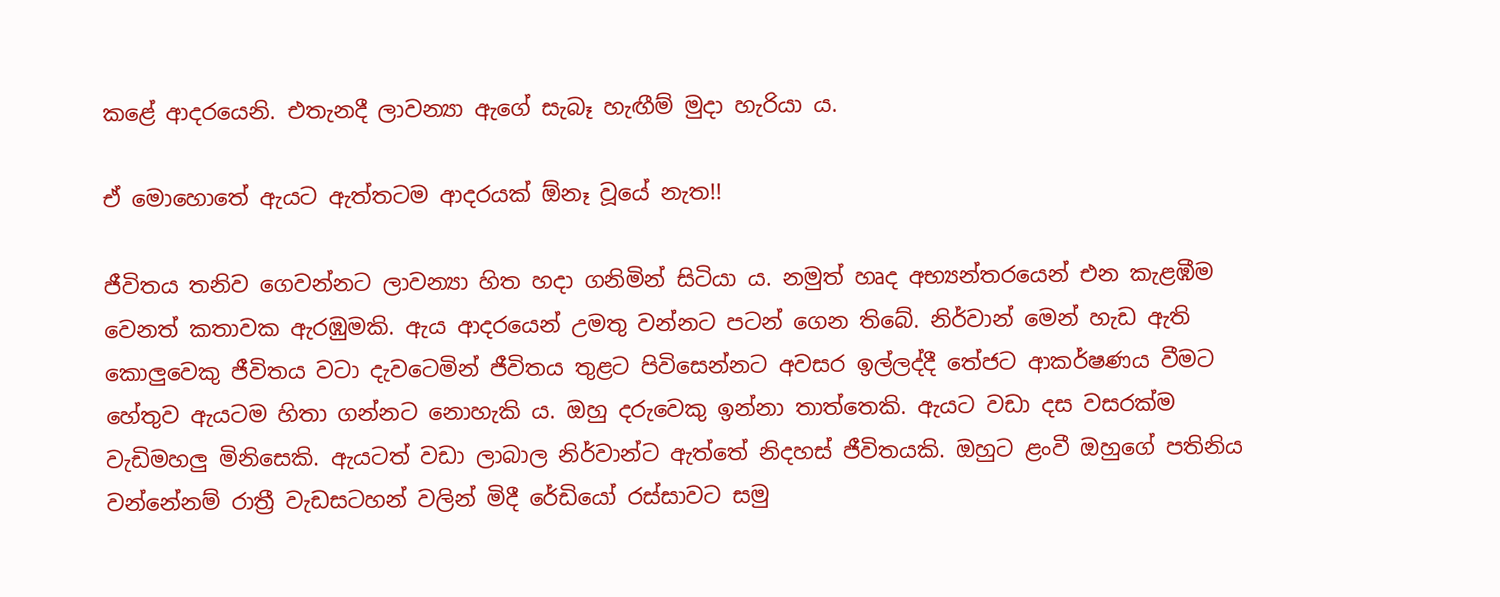කළේ ආදරයෙනි. එතැනදී ලාවන්‍යා ඇගේ සැබෑ හැඟීම් මුදා හැරියා ය.

ඒ මොහොතේ ඇයට ඇත්තටම ආදරයක් ඕනෑ වූයේ නැත!!

ජීවිතය තනිව ගෙවන්නට ලාවන්‍යා හිත හදා ගනිමින් සිටියා ය. නමුත් හෘද අභ්‍යන්තරයෙන් එන කැළඹීම වෙනත් කතාවක ඇරඹුමකි. ඇය ආදරයෙන් උමතු වන්නට පටන් ගෙන තිබේ. නිර්වාන් මෙන් හැඩ ඇති කොලුවෙකු ජීවිතය වටා දැවටෙමින් ජීවිතය තුළට පිවිසෙන්නට අවසර ඉල්ලද්දී තේජට ආකර්ෂණය වීමට හේතුව ඇයටම හිතා ගන්නට නොහැකි ය. ඔහු දරුවෙකු ඉන්නා තාත්තෙකි. ඇයට වඩා දස වසරක්ම වැඩිමහලු මිනිසෙකි. ඇයටත් වඩා ලාබාල නිර්වාන්ට ඇත්තේ නිදහස් ජීවිතයකි. ඔහුට ළංවී ඔහුගේ පතිනිය වන්නේනම් රාත්‍රී වැඩසටහන් වලින් මිදී රේඩියෝ රස්සාවට සමු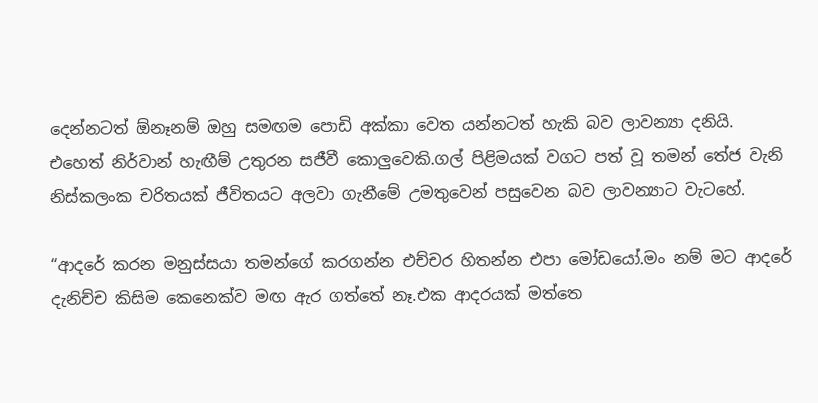දෙන්නටත් ඕනෑනම් ඔහු සමඟම පොඩි අක්කා වෙත යන්නටත් හැකි බව ලාවන්‍යා දනියි. එහෙත් නිර්වාන් හැඟීම් උතුරන සජීවී කොලුවෙකි.ගල් පිළිමයක් වගට පත් වූ තමන් තේජ වැනි නිස්කලංක චරිතයක් ජීවිතයට අලවා ගැනීමේ උමතුවෙන් පසුවෙන බව ලාවන්‍යාට වැටහේ.

“ආදරේ කරන මනුස්සයා තමන්ගේ කරගන්න එච්චර හිතන්න එපා මෝඩයෝ.මං නම් මට ආදරේ දැනිච්ච කිසිම කෙනෙක්ව මඟ ඇර ගත්තේ නෑ.එක ආදරයක් මත්තෙ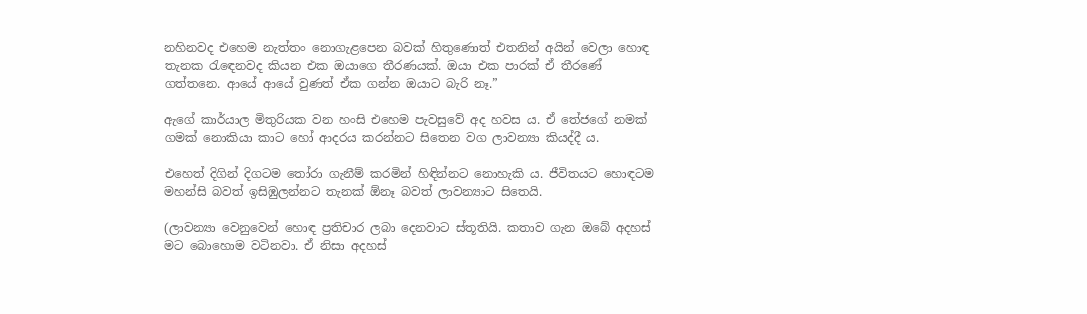නහිනවද එහෙම නැත්තං නොගැළපෙන බවක් හිතුණොත් එතනින් අයින් වෙලා හොඳ තැනක රැඳෙනවද කියන එක ඔයාගෙ තීරණයක්. ඔයා එක පාරක් ඒ තීරණේ ගත්තනෙ. ආයේ ආයේ වුණත් ඒක ගන්න ඔයාට බැරි නෑ.”

ඇගේ කාර්යාල මිතුරියක වන හංසි එහෙම පැවසුවේ අද හවස ය. ඒ තේජගේ නමක් ගමක් නොකියා කාට හෝ ආදරය කරන්නට සිතෙන වග ලාවන්‍යා කියද්දී ය.

එහෙත් දිගින් දිගටම තෝරා ගැනීම් කරමින් හිඳින්නට නොහැකි ය. ජීවිතයට හොඳටම මහන්සි බවත් ඉසිඹුලන්නට තැනක් ඕනෑ බවත් ලාවන්‍යාට සිතෙයි.

(ලාවන්‍යා වෙනුවෙන් හොඳ ප්‍රතිචාර ලබා දෙනවාට ස්තූතියි. කතාව ගැන ඔබේ අදහස් මට බොහොම වටිනවා. ඒ නිසා අදහස්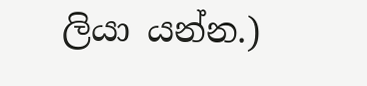ලියා යන්න.)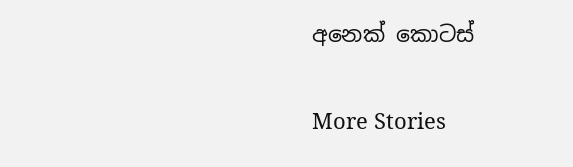අනෙක් කොටස්

More Stories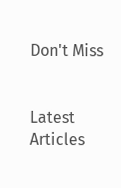Don't Miss


Latest Articles